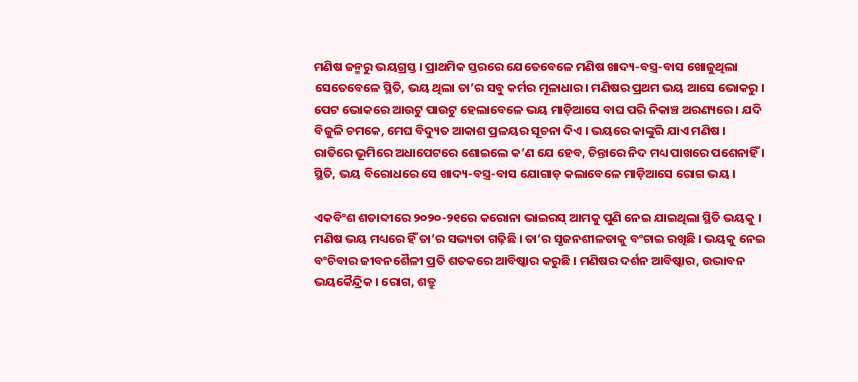ମଣିଷ ଜନ୍ମରୁ ଭୟଗ୍ରସ୍ତ । ପ୍ରାଥମିକ ସ୍ତରରେ ଯେତେବେଳେ ମଣିଷ ଖାଦ୍ୟ-ବସ୍ତ୍ର-ବାସ ଖୋଜୁଥିଲା ସେତେବେଳେ ସ୍ଥିତି, ଭୟ ଥିଲା ତା’ର ସବୁ କର୍ମର ମୂଳାଧାର । ମଣିଷର ପ୍ରଥମ ଭୟ ଆସେ ଭୋକରୁ । ପେଟ ଭୋକରେ ଆଉଟୁ ପାଉଟୁ ହେଲାବେଳେ ଭୟ ମାଡ଼ିଆସେ ବାଘ ପରି ନିକାଞ୍ଚ ଅରଣ୍ୟରେ । ଯଦି ବିଜୁଳି ଚମକେ, ମେଘ ବିଦ୍ୟୁତ ଆକାଶ ପ୍ରଳୟର ସୂଚନା ଦିଏ । ଭୟରେ କାଙ୍କୁରି ଯାଏ ମଣିଷ । ରାତିରେ ଭୂମିରେ ଅଧାପେଟରେ ଶୋଇଲେ କ’ଣ ଯେ ହେବ, ଚିନ୍ତାରେ ନିଦ ମଧ୍ୟ ପାଖରେ ପଶେନାହିଁ । ସ୍ଥିତି, ଭୟ ବିରୋଧରେ ସେ ଖାଦ୍ୟ-ବସ୍ତ୍ର-ବାସ ଯୋଗାଡ଼ କଲାବେଳେ ମାଡ଼ିଆସେ ରୋଗ ଭୟ ।

ଏକବିଂଶ ଶତାବ୍ଦୀରେ ୨୦୨୦-୨୧ରେ କରୋନା ଭାଇରସ୍ ଆମକୁ ପୁଣି ନେଇ ଯାଇଥିଲା ସ୍ଥିତି ଭୟକୁ । ମଣିଷ ଭୟ ମଧ୍ୟରେ ହିଁ ତା’ର ସଭ୍ୟତା ଗଢ଼ିଛି । ତା’ର ସୃଜନଶୀଳତାକୁ ବଂଚାଇ ରଖିଛି । ଭୟକୁ ନେଇ ବଂଚିବାର ଜୀବନଶୈଳୀ ପ୍ରତି ଶତକରେ ଆବିଷ୍କାର କରୁଛି । ମଣିଷର ଦର୍ଶନ ଆବିଷ୍କାର, ଉଦ୍ଭାବନ ଭୟକୈନ୍ଦ୍ରିକ । ରୋଗ, ଶତ୍ରୁ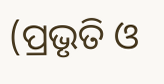(ପ୍ରଭୃତି ଓ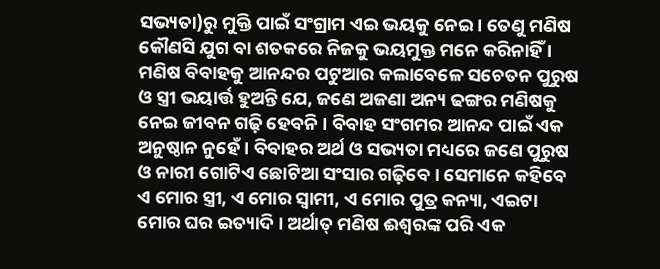ସଭ୍ୟତା)ରୁ ମୁକ୍ତି ପାଇଁ ସଂଗ୍ରାମ ଏଇ ଭୟକୁ ନେଇ । ତେଣୁ ମଣିଷ କୌଣସି ଯୁଗ ବା ଶତକରେ ନିଜକୁ ଭୟମୁକ୍ତ ମନେ କରିନାହିଁ । ମଣିଷ ବିବାହକୁ ଆନନ୍ଦର ପଟୁଆର କଲାବେଳେ ସଚେତନ ପୁରୁଷ ଓ ସ୍ତ୍ରୀ ଭୟାର୍ତ୍ତ ହୁଅନ୍ତି ଯେ, ଜଣେ ଅଜଣା ଅନ୍ୟ ଢଙ୍ଗର ମଣିଷକୁ ନେଇ ଜୀବନ ଗଢ଼ି ହେବନି । ବିବାହ ସଂଗମର ଆନନ୍ଦ ପାଇଁ ଏକ ଅନୁଷ୍ଠାନ ନୁହେଁ । ବିବାହର ଅର୍ଥ ଓ ସଭ୍ୟତା ମଧ୍ୟରେ ଜଣେ ପୁରୁଷ ଓ ନାରୀ ଗୋଟିଏ ଛୋଟିଆ ସଂସାର ଗଢ଼ିବେ । ସେମାନେ କହିବେ ଏ ମୋର ସ୍ତ୍ରୀ, ଏ ମୋର ସ୍ୱାମୀ, ଏ ମୋର ପୁତ୍ର କନ୍ୟା, ଏଇଟା ମୋର ଘର ଇତ୍ୟାଦି । ଅର୍ଥାତ୍ ମଣିଷ ଈଶ୍ୱରଙ୍କ ପରି ଏକ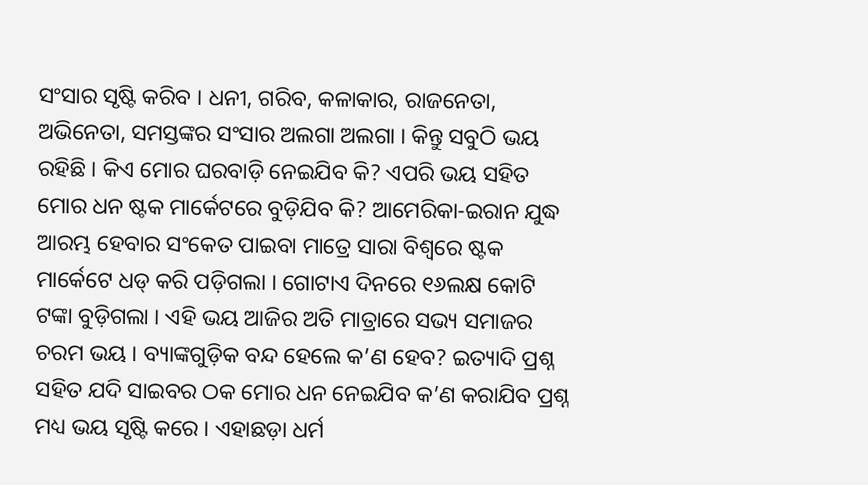ସଂସାର ସୃଷ୍ଟି କରିବ । ଧନୀ, ଗରିବ, କଳାକାର, ରାଜନେତା, ଅଭିନେତା, ସମସ୍ତଙ୍କର ସଂସାର ଅଲଗା ଅଲଗା । କିନ୍ତୁ ସବୁଠି ଭୟ ରହିଛି । କିଏ ମୋର ଘରବାଡ଼ି ନେଇଯିବ କି? ଏପରି ଭୟ ସହିତ ମୋର ଧନ ଷ୍ଟକ ମାର୍କେଟରେ ବୁଡ଼ିଯିବ କି? ଆମେରିକା-ଇରାନ ଯୁଦ୍ଧ ଆରମ୍ଭ ହେବାର ସଂକେତ ପାଇବା ମାତ୍ରେ ସାରା ବିଶ୍ୱରେ ଷ୍ଟକ ମାର୍କେଟେ ଧଡ୍ କରି ପଡ଼ିଗଲା । ଗୋଟାଏ ଦିନରେ ୧୬ଲକ୍ଷ କୋଟି ଟଙ୍କା ବୁଡ଼ିଗଲା । ଏହି ଭୟ ଆଜିର ଅତି ମାତ୍ରାରେ ସଭ୍ୟ ସମାଜର ଚରମ ଭୟ । ବ୍ୟାଙ୍କଗୁଡ଼ିକ ବନ୍ଦ ହେଲେ କ’ଣ ହେବ? ଇତ୍ୟାଦି ପ୍ରଶ୍ନ ସହିତ ଯଦି ସାଇବର ଠକ ମୋର ଧନ ନେଇଯିବ କ’ଣ କରାଯିବ ପ୍ରଶ୍ନ ମଧ୍ୟ ଭୟ ସୃଷ୍ଟି କରେ । ଏହାଛଡ଼ା ଧର୍ମ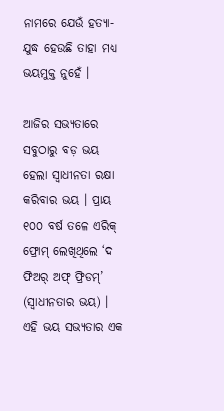ନାମରେ ଯେଉଁ ହତ୍ୟା-ଯୁଦ୍ଧ ହେଉଛି ତାହା ମଧ୍ୟ ଭୟମୁକ୍ତ ନୁହେଁ ।

ଆଜିର ସଭ୍ୟତାରେ ସବୁଠାରୁ ବଡ଼ ଭୟ ହେଲା ସ୍ୱାଧୀନତା ରକ୍ଷା କରିବାର ଭୟ । ପ୍ରାୟ ୧୦୦ ବର୍ଷ ତଳେ ଏରିକ୍ ଫ୍ରୋମ୍ ଲେଖିଥିଲେ ‘ଦ ଫିଅର୍ ଅଫ୍ ଫ୍ରିଡମ୍’ (ସ୍ୱାଧୀନତାର ଭୟ) । ଏହି ଭୟ ସଭ୍ୟତାର ଏକ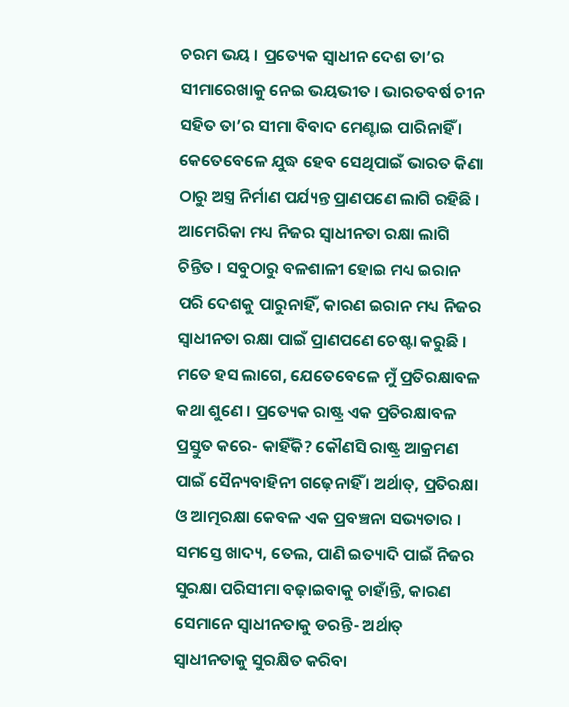ଚରମ ଭୟ । ପ୍ରତ୍ୟେକ ସ୍ୱାଧୀନ ଦେଶ ତା’ର ସୀମାରେଖାକୁ ନେଇ ଭୟଭୀତ । ଭାରତବର୍ଷ ଚୀନ ସହିତ ତା’ର ସୀମା ବିବାଦ ମେଣ୍ଟାଇ ପାରିନାହିଁ । କେତେବେଳେ ଯୁଦ୍ଧ ହେବ ସେଥିପାଇଁ ଭାରତ କିଣା ଠାରୁ ଅସ୍ତ୍ର ନିର୍ମାଣ ପର୍ଯ୍ୟନ୍ତ ପ୍ରାଣପଣେ ଲାଗି ରହିଛି । ଆମେରିକା ମଧ୍ୟ ନିଜର ସ୍ୱାଧୀନତା ରକ୍ଷା ଲାଗି ଚିନ୍ତିତ । ସବୁଠାରୁ ବଳଶାଳୀ ହୋଇ ମଧ୍ୟ ଇରାନ ପରି ଦେଶକୁ ପାରୁନାହିଁ, କାରଣ ଇରାନ ମଧ୍ୟ ନିଜର ସ୍ୱାଧୀନତା ରକ୍ଷା ପାଇଁ ପ୍ରାଣପଣେ ଚେଷ୍ଟା କରୁଛି । ମତେ ହସ ଲାଗେ, ଯେତେବେଳେ ମୁଁ ପ୍ରତିରକ୍ଷାବଳ କଥା ଶୁଣେ । ପ୍ରତ୍ୟେକ ରାଷ୍ଟ୍ର ଏକ ପ୍ରତିରକ୍ଷାବଳ ପ୍ରସ୍ତୁତ କରେ- କାହିଁକି? କୌଣସି ରାଷ୍ଟ୍ର ଆକ୍ରମଣ ପାଇଁ ସୈନ୍ୟବାହିନୀ ଗଢ଼େନାହିଁ । ଅର୍ଥାତ୍, ପ୍ରତିରକ୍ଷା ଓ ଆତ୍ମରକ୍ଷା କେବଳ ଏକ ପ୍ରବଞ୍ଚନା ସଭ୍ୟତାର । ସମସ୍ତେ ଖାଦ୍ୟ, ତେଲ, ପାଣି ଇତ୍ୟାଦି ପାଇଁ ନିଜର ସୁରକ୍ଷା ପରିସୀମା ବଢ଼ାଇବାକୁ ଚାହାଁନ୍ତି, କାରଣ ସେମାନେ ସ୍ୱାଧୀନତାକୁ ଡରନ୍ତି- ଅର୍ଥାତ୍ ସ୍ୱାଧୀନତାକୁ ସୁରକ୍ଷିତ କରିବା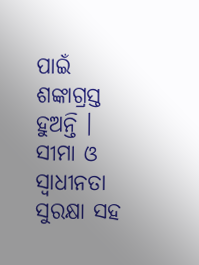ପାଇଁ ଶଙ୍କାଗ୍ରସ୍ତ ହୁଅନ୍ତି । ସୀମା ଓ ସ୍ୱାଧୀନତା ସୁରକ୍ଷା ସହ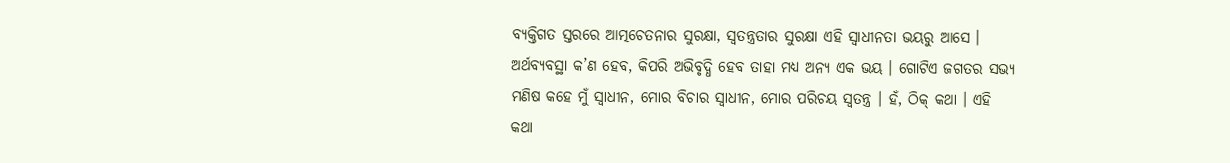ବ୍ୟକ୍ତିଗତ ସ୍ତରରେ ଆତ୍ମଚେତନାର ସୁରକ୍ଷା, ସ୍ୱତନ୍ତ୍ରତାର ସୁରକ୍ଷା ଏହି ସ୍ୱାଧୀନତା ଭୟରୁ ଆସେ । ଅର୍ଥବ୍ୟବସ୍ଥା କ’ଣ ହେବ, କିପରି ଅଭିବୃଦ୍ଧି ହେବ ତାହା ମଧ୍ୟ ଅନ୍ୟ ଏକ ଭୟ । ଗୋଟିଏ ଜଗତର ସଭ୍ୟ ମଣିଷ କହେ ମୁଁ ସ୍ୱାଧୀନ, ମୋର ବିଚାର ସ୍ୱାଧୀନ, ମୋର ପରିଚୟ ସ୍ୱତନ୍ତ୍ର । ହଁ, ଠିକ୍ କଥା । ଏହି କଥା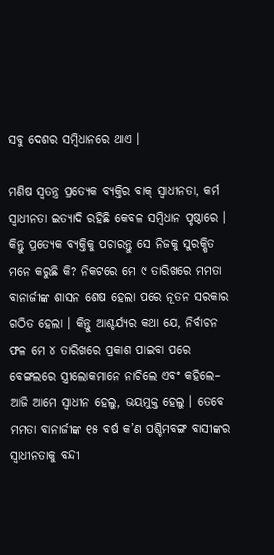ସବୁ ଦେଶର ସମ୍ବିଧାନରେ ଥାଏ ।

ମଣିଷ ସ୍ୱତନ୍ତ୍ର ପ୍ରତ୍ୟେକ ବ୍ୟକ୍ତିର ବାକ୍ ସ୍ୱାଧୀନତା, କର୍ମ ସ୍ୱାଧୀନତା ଇତ୍ୟାଦି ରହିଛି କେବଳ ସମ୍ବିଧାନ ପୃଷ୍ଠାରେ । କିନ୍ତୁ ପ୍ରତ୍ୟେକ ବ୍ୟକ୍ତିକୁ ପଚାରନ୍ତୁ ସେ ନିଜକୁ ସୁରକ୍ଷିତ ମନେ କରୁଛି କି? ନିକଟରେ ମେ ୯ ତାରିଖରେ ମମତା ବାନାର୍ଜୀଙ୍କ ଶାସନ ଶେଷ ହେଲା ପରେ ନୂତନ ସରକାର ଗଠିତ ହେଲା । କିନ୍ତୁ ଆଶ୍ଚର୍ଯ୍ୟର କଥା ଯେ, ନିର୍ବାଚନ ଫଳ ମେ ୪ ତାରିଖରେ ପ୍ରକାଶ ପାଇବା ପରେ ବେଙ୍ଗଲରେ ସ୍ତ୍ରୀଲୋକମାନେ ନାଚିଲେ ଏବଂ କହିଲେ– ଆଜି ଆମେ ସ୍ୱାଧୀନ ହେଲୁ, ଭୟମୁକ୍ତ ହେଲୁ । ତେବେ ମମତା ବାନାର୍ଜୀଙ୍କ ୧୫ ବର୍ଷ କ’ଣ ପଶ୍ଚିମବଙ୍ଗ ବାସୀଙ୍କର ସ୍ୱାଧୀନତାକୁ ବନ୍ଦୀ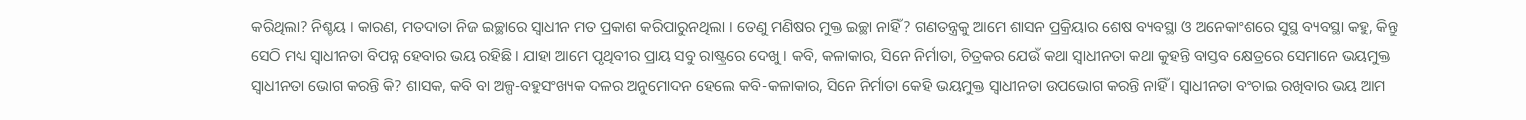କରିଥିଲା? ନିଶ୍ଚୟ । କାରଣ, ମତଦାତା ନିଜ ଇଚ୍ଛାରେ ସ୍ୱାଧୀନ ମତ ପ୍ରକାଶ କରିପାରୁନଥିଲା । ତେଣୁ ମଣିଷର ମୁକ୍ତ ଇଚ୍ଛା ନାହିଁ? ଗଣତନ୍ତ୍ରକୁ ଆମେ ଶାସନ ପ୍ରକ୍ରିୟାର ଶେଷ ବ୍ୟବସ୍ଥା ଓ ଅନେକାଂଶରେ ସୁସ୍ଥ ବ୍ୟବସ୍ଥା କହୁ, କିନ୍ତୁ ସେଠି ମଧ୍ୟ ସ୍ୱାଧୀନତା ବିପନ୍ନ ହେବାର ଭୟ ରହିଛି । ଯାହା ଆମେ ପୃଥିବୀର ପ୍ରାୟ ସବୁ ରାଷ୍ଟ୍ରରେ ଦେଖୁ । କବି, କଳାକାର, ସିନେ ନିର୍ମାତା, ଚିତ୍ରକର ଯେଉଁ କଥା ସ୍ୱାଧୀନତା କଥା କୁହନ୍ତି ବାସ୍ତବ କ୍ଷେତ୍ରରେ ସେମାନେ ଭୟମୁକ୍ତ ସ୍ୱାଧୀନତା ଭୋଗ କରନ୍ତି କି? ଶାସକ, କବି ବା ଅଳ୍ପ-ବହୁସଂଖ୍ୟକ ଦଳର ଅନୁମୋଦନ ହେଲେ କବି-କଳାକାର, ସିନେ ନିର୍ମାତା କେହି ଭୟମୁକ୍ତ ସ୍ୱାଧୀନତା ଉପଭୋଗ କରନ୍ତି ନାହିଁ । ସ୍ୱାଧୀନତା ବଂଚାଇ ରଖିବାର ଭୟ ଆମ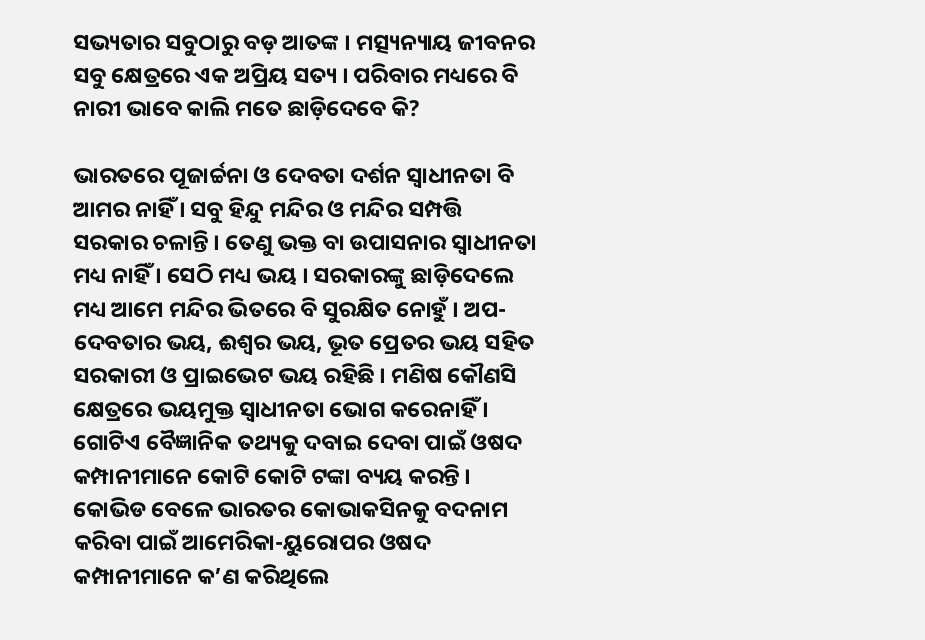ସଭ୍ୟତାର ସବୁଠାରୁ ବଡ଼ ଆତଙ୍କ । ମତ୍ସ୍ୟନ୍ୟାୟ ଜୀବନର ସବୁ କ୍ଷେତ୍ରରେ ଏକ ଅପ୍ରିୟ ସତ୍ୟ । ପରିବାର ମଧ୍ୟରେ ବି ନାରୀ ଭାବେ କାଲି ମତେ ଛାଡ଼ିଦେବେ କି?

ଭାରତରେ ପୂଜାର୍ଚ୍ଚନା ଓ ଦେବତା ଦର୍ଶନ ସ୍ୱାଧୀନତା ବି ଆମର ନାହିଁ । ସବୁ ହିନ୍ଦୁ ମନ୍ଦିର ଓ ମନ୍ଦିର ସମ୍ପତ୍ତି ସରକାର ଚଳାନ୍ତି । ତେଣୁ ଭକ୍ତ ବା ଉପାସନାର ସ୍ୱାଧୀନତା ମଧ୍ୟ ନାହିଁ । ସେଠି ମଧ୍ୟ ଭୟ । ସରକାରଙ୍କୁ ଛାଡ଼ିଦେଲେ ମଧ୍ୟ ଆମେ ମନ୍ଦିର ଭିତରେ ବି ସୁରକ୍ଷିତ ନୋହୁଁ । ଅପ-ଦେବତାର ଭୟ, ଈଶ୍ୱର ଭୟ, ଭୂତ ପ୍ରେତର ଭୟ ସହିତ ସରକାରୀ ଓ ପ୍ରାଇଭେଟ ଭୟ ରହିଛି । ମଣିଷ କୌଣସି କ୍ଷେତ୍ରରେ ଭୟମୁକ୍ତ ସ୍ୱାଧୀନତା ଭୋଗ କରେନାହିଁ । ଗୋଟିଏ ବୈଜ୍ଞାନିକ ତଥ୍ୟକୁ ଦବାଇ ଦେବା ପାଇଁ ଓଷଦ କମ୍ପାନୀମାନେ କୋଟି କୋଟି ଟଙ୍କା ବ୍ୟୟ କରନ୍ତି । କୋଭିଡ ବେଳେ ଭାରତର କୋଭାକସିନକୁ ବଦନାମ କରିବା ପାଇଁ ଆମେରିକା-ୟୁରୋପର ଓଷଦ କମ୍ପାନୀମାନେ କ’ଣ କରିଥିଲେ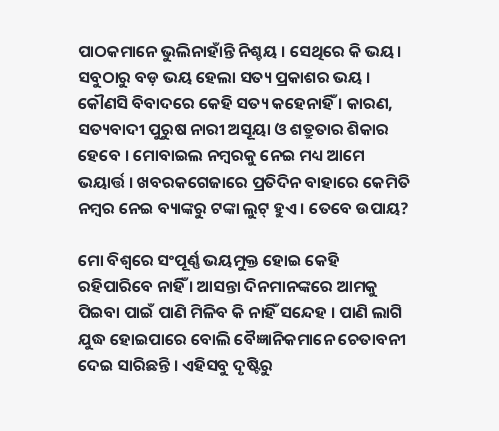ପାଠକମାନେ ଭୁଲିନାହାଁନ୍ତି ନିଶ୍ଚୟ । ସେଥିରେ କି ଭୟ। ସବୁଠାରୁ ବଡ଼ ଭୟ ହେଲା ସତ୍ୟ ପ୍ରକାଶର ଭୟ । କୌଣସି ବିବାଦରେ କେହି ସତ୍ୟ କହେନାହିଁ । କାରଣ, ସତ୍ୟବାଦୀ ପୁରୁଷ ନାରୀ ଅସୂୟା ଓ ଶତ୍ରୁତାର ଶିକାର ହେବେ । ମୋବାଇଲ ନମ୍ବରକୁ ନେଇ ମଧ୍ୟ ଆମେ ଭୟାର୍ତ୍ତ । ଖବରକଗେଜାରେ ପ୍ରତିଦିନ ବାହାରେ କେମିତି ନମ୍ବର ନେଇ ବ୍ୟାଙ୍କରୁ ଟଙ୍କା ଲୁଟ୍ ହୁଏ । ତେବେ ଉପାୟ?

ମୋ ବିଶ୍ୱରେ ସଂପୂର୍ଣ୍ଣ ଭୟମୁକ୍ତ ହୋଇ କେହି ରହିପାରିବେ ନାହିଁ । ଆସନ୍ତା ଦିନମାନଙ୍କରେ ଆମକୁ ପିଇବା ପାଇଁ ପାଣି ମିଳିବ କି ନାହିଁ ସନ୍ଦେହ । ପାଣି ଲାଗି ଯୁଦ୍ଧ ହୋଇପାରେ ବୋଲି ବୈଜ୍ଞାନିକମାନେ ଚେତାବନୀ ଦେଇ ସାରିଛନ୍ତି । ଏହିସବୁ ଦୃଷ୍ଟିରୁ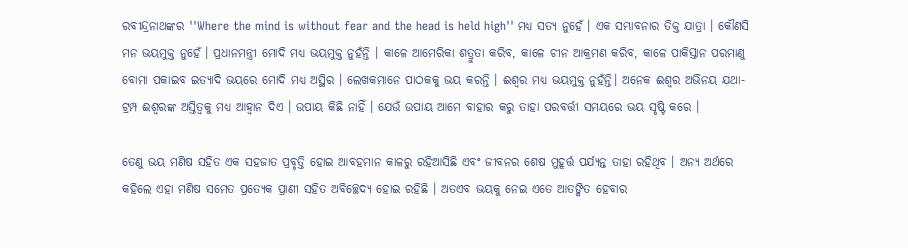ରବୀନ୍ଦ୍ରନାଥଙ୍କର ''Where the mind is without fear and the head is held high'' ମଧ୍ୟ ସତ୍ୟ ନୁହେଁ । ଏକ ସମ୍ଭାବନାର ତିକ୍ତ ଯାତ୍ରା । କୌଣସି ମନ ଭୟମୁକ୍ତ ନୁହେଁ । ପ୍ରଧାନମନ୍ତ୍ରୀ ମୋଦି ମଧ୍ୟ ଭୟମୁକ୍ତ ନୁହଁନ୍ତି । କାଳେ ଆମେରିକା ଶତ୍ରୁତା କରିବ, କାଳେ ଚୀନ ଆକ୍ରମଣ କରିବ, କାଳେ ପାକିସ୍ତାନ ପରମାଣୁ ବୋମା ପକାଇବ ଇତ୍ୟାଦି ଭୟରେ ମୋଦି ମଧ୍ୟ ଅସ୍ଥିର । ଲେଖକମାନେ ପାଠକକୁ ଭୟ କରନ୍ତି । ଈଶ୍ୱର ମଧ୍ୟ ଭୟମୁକ୍ତ ନୁହଁନ୍ତି। ଅନେକ ଈଶ୍ୱର ଅଭିନୟ ଯଥା- ଟ୍ରମ୍ପ ଈଶ୍ୱରଙ୍କ ଅସ୍ତିତ୍ୱକୁ ମଧ୍ୟ ଆହ୍ୱାନ ଦିଏ । ଉପାୟ କିଛି ନାହିଁ । ଯେଉଁ ଉପାୟ ଆମେ ବାହାର କରୁ ତାହା ପରବର୍ତ୍ତୀ ସମୟରେ ଭୟ ସୃଷ୍ଟି କରେ ।

ତେଣୁ ଭୟ ମଣିଷ ସହିତ ଏକ ସହଜାତ ପ୍ରବୃତ୍ତି ହୋଇ ଆବହମାନ କାଳରୁ ରହିଆସିଛି ଏବଂ ଜୀବନର ଶେଷ ମୁହୂର୍ତ୍ତ ପର୍ଯ୍ୟନ୍ତ ତାହା ରହିଥିବ । ଅନ୍ୟ ଅର୍ଥରେ କହିଲେ ଏହା ମଣିଷ ସମେତ ପ୍ରତ୍ୟେକ ପ୍ରାଣୀ ସହିତ ଅବିଚ୍ଛେଦ୍ୟ ହୋଇ ରହିଛି । ଅତଏବ ଭୟକୁ ନେଇ ଏତେ ଆତଙ୍କିତ ହେବାର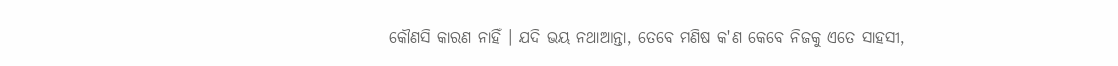କୌଣସି କାରଣ ନାହିଁ । ଯଦି ଭୟ ନଥାଆନ୍ତା, ତେବେ ମଣିଷ କ'ଣ କେବେ ନିଜକୁ ଏତେ ସାହସୀ,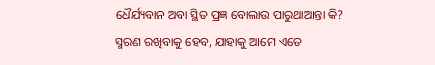ଧୈର୍ଯ୍ୟବାନ ଅବା ସ୍ଥିତ ପ୍ରଜ୍ଞ ବୋଲାଉ ପାରୁଥାଆନ୍ତା କି? ସ୍ମରଣ ରଖିବାକୁ ହେବ, ଯାହାକୁ ଆମେ ଏତେ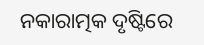ନକାରାତ୍ମକ ଦୃଷ୍ଟିରେ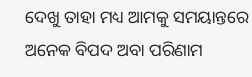ଦେଖୁ ତାହା ମଧ୍ୟ ଆମକୁ ସମୟାନ୍ତରେ ଅନେକ ବିପଦ ଅବା ପରିଣାମ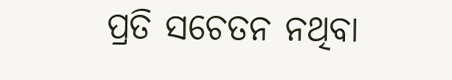ପ୍ରତି ସଚେତନ ନଥିବା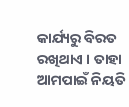କାର୍ଯ୍ୟରୁ ବିରତ ରଖିଥାଏ । ତାହା ଆମପାଇଁ ନିୟତି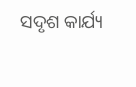ସଦୃଶ କାର୍ଯ୍ୟ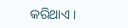କରିଥାଏ ।